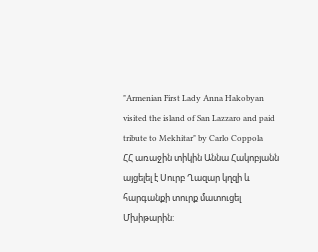"Armenian First Lady Anna Hakobyan visited the island of San Lazzaro and paid tribute to Mekhitar" by Carlo Coppola
ՀՀ առաջին տիկին Աննա Հակոբյանն այցելել է Սուրբ Ղազար կղզի և հարգանքի տուրք մատուցել Մխիթարին: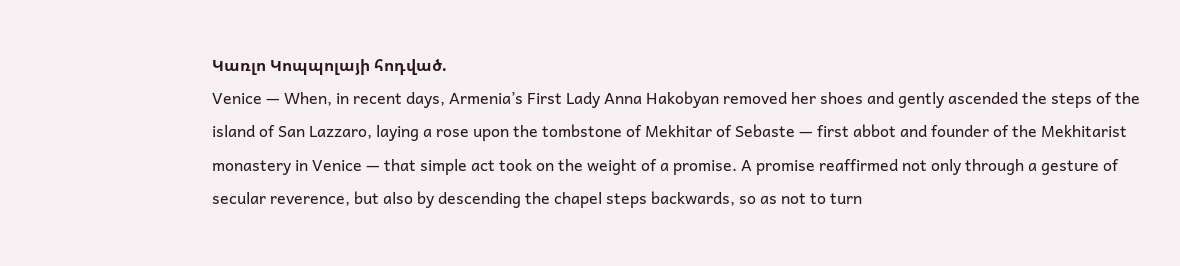Կառլո Կոպպոլայի հոդված.
Venice — When, in recent days, Armenia’s First Lady Anna Hakobyan removed her shoes and gently ascended the steps of the island of San Lazzaro, laying a rose upon the tombstone of Mekhitar of Sebaste — first abbot and founder of the Mekhitarist monastery in Venice — that simple act took on the weight of a promise. A promise reaffirmed not only through a gesture of secular reverence, but also by descending the chapel steps backwards, so as not to turn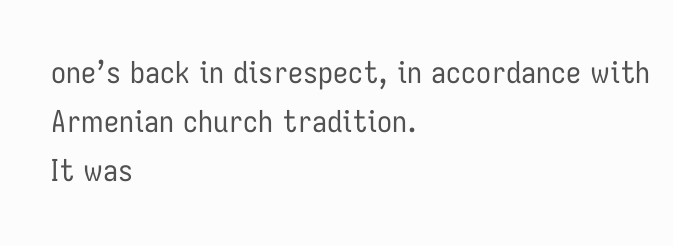one’s back in disrespect, in accordance with Armenian church tradition.
It was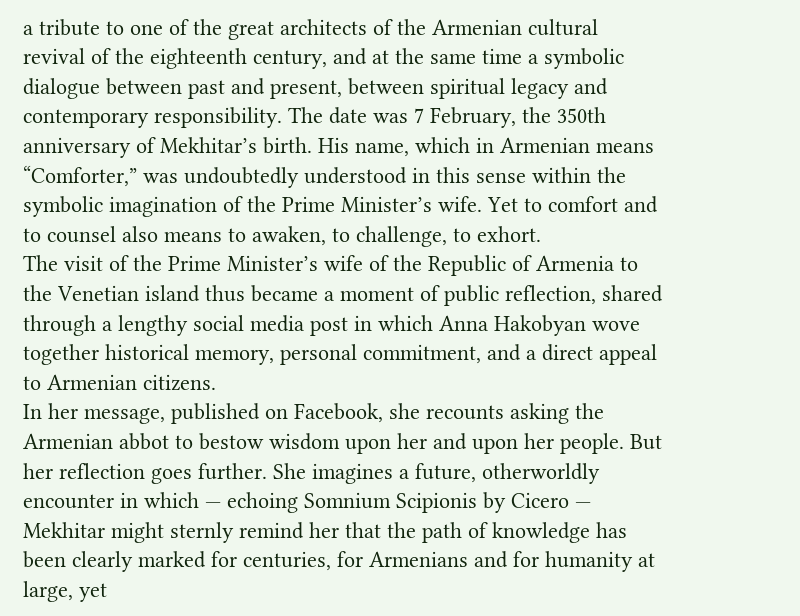a tribute to one of the great architects of the Armenian cultural revival of the eighteenth century, and at the same time a symbolic dialogue between past and present, between spiritual legacy and contemporary responsibility. The date was 7 February, the 350th anniversary of Mekhitar’s birth. His name, which in Armenian means “Comforter,” was undoubtedly understood in this sense within the symbolic imagination of the Prime Minister’s wife. Yet to comfort and to counsel also means to awaken, to challenge, to exhort.
The visit of the Prime Minister’s wife of the Republic of Armenia to the Venetian island thus became a moment of public reflection, shared through a lengthy social media post in which Anna Hakobyan wove together historical memory, personal commitment, and a direct appeal to Armenian citizens.
In her message, published on Facebook, she recounts asking the Armenian abbot to bestow wisdom upon her and upon her people. But her reflection goes further. She imagines a future, otherworldly encounter in which — echoing Somnium Scipionis by Cicero — Mekhitar might sternly remind her that the path of knowledge has been clearly marked for centuries, for Armenians and for humanity at large, yet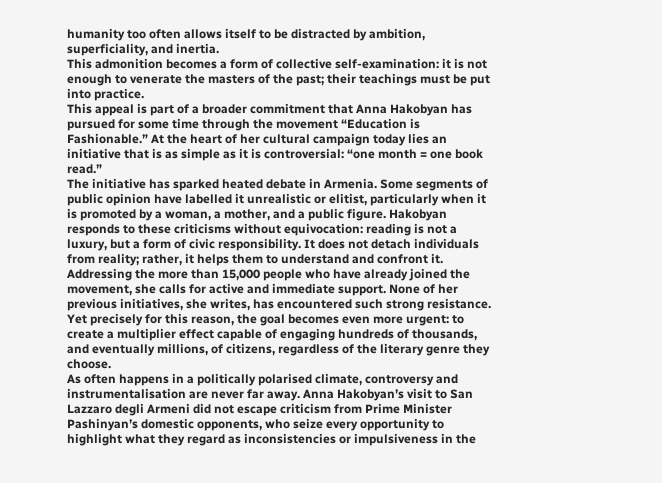humanity too often allows itself to be distracted by ambition, superficiality, and inertia.
This admonition becomes a form of collective self-examination: it is not enough to venerate the masters of the past; their teachings must be put into practice.
This appeal is part of a broader commitment that Anna Hakobyan has pursued for some time through the movement “Education is Fashionable.” At the heart of her cultural campaign today lies an initiative that is as simple as it is controversial: “one month = one book read.”
The initiative has sparked heated debate in Armenia. Some segments of public opinion have labelled it unrealistic or elitist, particularly when it is promoted by a woman, a mother, and a public figure. Hakobyan responds to these criticisms without equivocation: reading is not a luxury, but a form of civic responsibility. It does not detach individuals from reality; rather, it helps them to understand and confront it.
Addressing the more than 15,000 people who have already joined the movement, she calls for active and immediate support. None of her previous initiatives, she writes, has encountered such strong resistance. Yet precisely for this reason, the goal becomes even more urgent: to create a multiplier effect capable of engaging hundreds of thousands, and eventually millions, of citizens, regardless of the literary genre they choose.
As often happens in a politically polarised climate, controversy and instrumentalisation are never far away. Anna Hakobyan’s visit to San Lazzaro degli Armeni did not escape criticism from Prime Minister Pashinyan’s domestic opponents, who seize every opportunity to highlight what they regard as inconsistencies or impulsiveness in the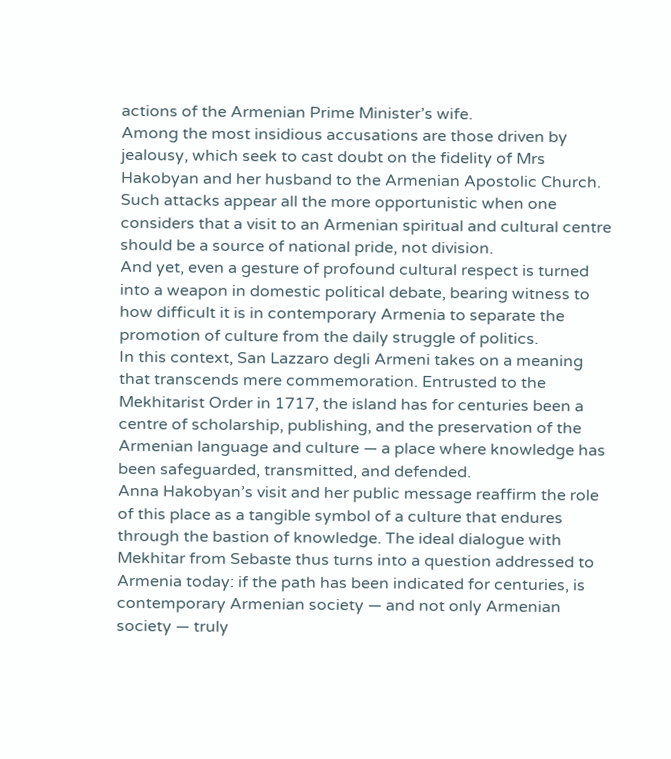actions of the Armenian Prime Minister’s wife.
Among the most insidious accusations are those driven by jealousy, which seek to cast doubt on the fidelity of Mrs Hakobyan and her husband to the Armenian Apostolic Church. Such attacks appear all the more opportunistic when one considers that a visit to an Armenian spiritual and cultural centre should be a source of national pride, not division.
And yet, even a gesture of profound cultural respect is turned into a weapon in domestic political debate, bearing witness to how difficult it is in contemporary Armenia to separate the promotion of culture from the daily struggle of politics.
In this context, San Lazzaro degli Armeni takes on a meaning that transcends mere commemoration. Entrusted to the Mekhitarist Order in 1717, the island has for centuries been a centre of scholarship, publishing, and the preservation of the Armenian language and culture — a place where knowledge has been safeguarded, transmitted, and defended.
Anna Hakobyan’s visit and her public message reaffirm the role of this place as a tangible symbol of a culture that endures through the bastion of knowledge. The ideal dialogue with Mekhitar from Sebaste thus turns into a question addressed to Armenia today: if the path has been indicated for centuries, is contemporary Armenian society — and not only Armenian society — truly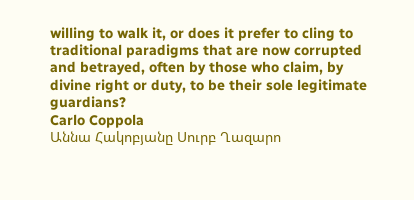willing to walk it, or does it prefer to cling to traditional paradigms that are now corrupted and betrayed, often by those who claim, by divine right or duty, to be their sole legitimate guardians?
Carlo Coppola
Աննա Հակոբյանը Սուրբ Ղազարո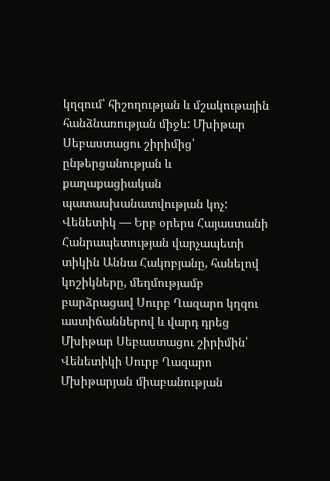կղզում՝ հիշողության և մշակութային հանձնառության միջև: Մխիթար Սեբաստացու շիրիմից՝ ընթերցանության և քաղաքացիական պատասխանատվության կոչ:
Վենետիկ — Երբ օրերս Հայաստանի Հանրապետության վարչապետի տիկին Աննա Հակոբյանը, հանելով կոշիկները, մեղմությամբ բարձրացավ Սուրբ Ղազարո կղզու աստիճաններով և վարդ դրեց Մխիթար Սեբաստացու շիրիմին՝ Վենետիկի Սուրբ Ղազարո Մխիթարյան միաբանության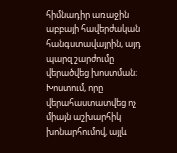հիմնադիր առաջին աբբայի հավերժական հանգստավայրին, այդ պարզ շարժումը վերածվեց խոստման։ Խոստում, որը վերահաստատվեց ոչ միայն աշխարհիկ խոնարհումով, այլև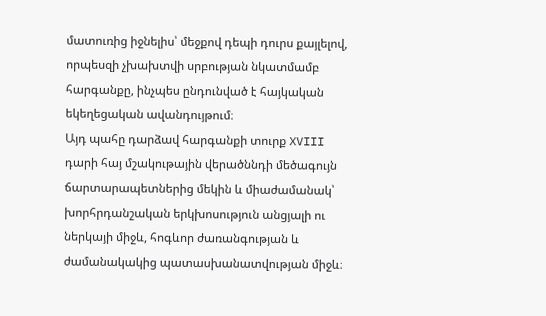մատուռից իջնելիս՝ մեջքով դեպի դուրս քայլելով, որպեսզի չխախտվի սրբության նկատմամբ հարգանքը, ինչպես ընդունված է հայկական եկեղեցական ավանդույթում։
Այդ պահը դարձավ հարգանքի տուրք XVIII դարի հայ մշակութային վերածննդի մեծագույն ճարտարապետներից մեկին և միաժամանակ՝ խորհրդանշական երկխոսություն անցյալի ու ներկայի միջև, հոգևոր ժառանգության և ժամանակակից պատասխանատվության միջև։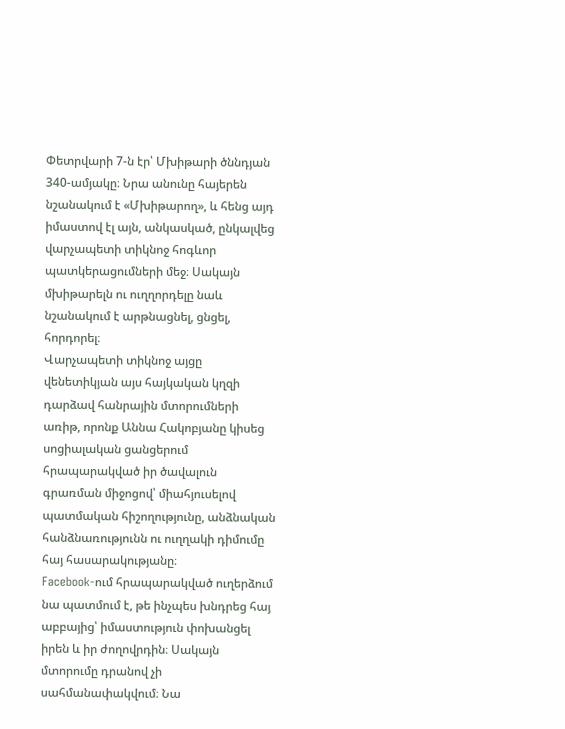Փետրվարի 7-ն էր՝ Մխիթարի ծննդյան 340-ամյակը։ Նրա անունը հայերեն նշանակում է «Մխիթարող», և հենց այդ իմաստով էլ այն, անկասկած, ընկալվեց վարչապետի տիկնոջ հոգևոր պատկերացումների մեջ։ Սակայն մխիթարելն ու ուղղորդելը նաև նշանակում է արթնացնել, ցնցել, հորդորել։
Վարչապետի տիկնոջ այցը վենետիկյան այս հայկական կղզի դարձավ հանրային մտորումների առիթ, որոնք Աննա Հակոբյանը կիսեց սոցիալական ցանցերում հրապարակված իր ծավալուն գրառման միջոցով՝ միահյուսելով պատմական հիշողությունը, անձնական հանձնառությունն ու ուղղակի դիմումը հայ հասարակությանը։
Facebook-ում հրապարակված ուղերձում նա պատմում է, թե ինչպես խնդրեց հայ աբբայից՝ իմաստություն փոխանցել իրեն և իր ժողովրդին։ Սակայն մտորումը դրանով չի սահմանափակվում։ Նա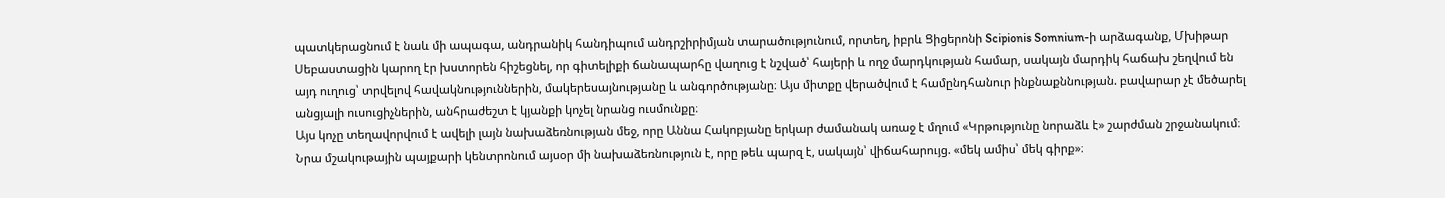պատկերացնում է նաև մի ապագա, անդրանիկ հանդիպում անդրշիրիմյան տարածությունում, որտեղ, իբրև Ցիցերոնի Scipionis Somnium-ի արձագանք, Մխիթար Սեբաստացին կարող էր խստորեն հիշեցնել, որ գիտելիքի ճանապարհը վաղուց է նշված՝ հայերի և ողջ մարդկության համար, սակայն մարդիկ հաճախ շեղվում են այդ ուղուց՝ տրվելով հավակնություններին, մակերեսայնությանը և անգործությանը։ Այս միտքը վերածվում է համընդհանուր ինքնաքննության. բավարար չէ մեծարել անցյալի ուսուցիչներին, անհրաժեշտ է կյանքի կոչել նրանց ուսմունքը։
Այս կոչը տեղավորվում է ավելի լայն նախաձեռնության մեջ, որը Աննա Հակոբյանը երկար ժամանակ առաջ է մղում «Կրթությունը նորաձև է» շարժման շրջանակում։ Նրա մշակութային պայքարի կենտրոնում այսօր մի նախաձեռնություն է, որը թեև պարզ է, սակայն՝ վիճահարույց. «մեկ ամիս՝ մեկ գիրք»։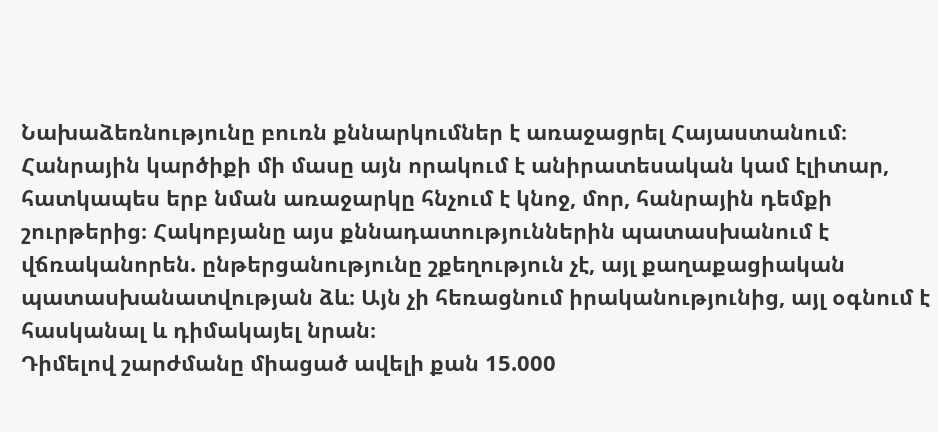Նախաձեռնությունը բուռն քննարկումներ է առաջացրել Հայաստանում։ Հանրային կարծիքի մի մասը այն որակում է անիրատեսական կամ էլիտար, հատկապես երբ նման առաջարկը հնչում է կնոջ, մոր, հանրային դեմքի շուրթերից։ Հակոբյանը այս քննադատություններին պատասխանում է վճռականորեն. ընթերցանությունը շքեղություն չէ, այլ քաղաքացիական պատասխանատվության ձև։ Այն չի հեռացնում իրականությունից, այլ օգնում է հասկանալ և դիմակայել նրան։
Դիմելով շարժմանը միացած ավելի քան 15.000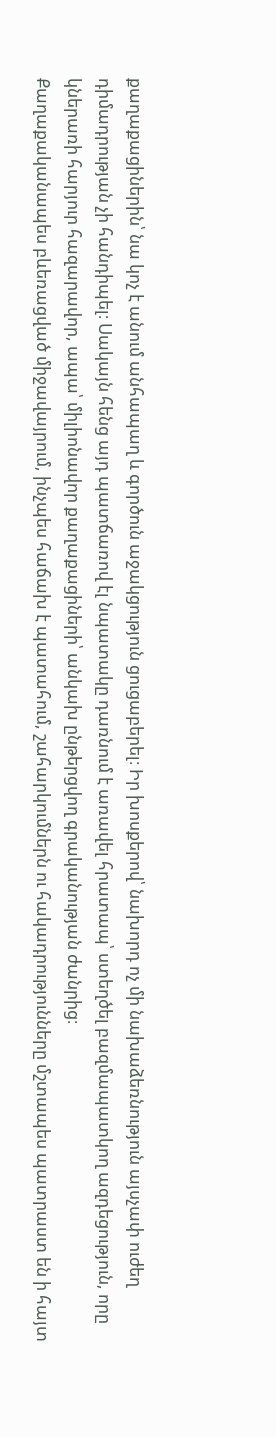քաղաքացիներին՝ նա կոչ է անում անհապաղ և գործուն աջակցություն ցուցաբերել։ Իր խոսքերով՝ նախորդ ոչ մի նախաձեռնություն այսչափ ուժեղ դիմադրության չի հանդիպել։ Սակայն հենց այդ պատճառով էլ նպատակը դառնում է առավել հրատապ՝ ստեղծել բազմապատկող ազդեցություն, որը կներառի հարյուր հազարավոր, ապա՝ միլիոնավոր քաղաքացիների՝ անկախ ընթերցվող գրականության ժանրից։
Քաղաքականապես բևեռացված միջավայրում, ինչպես հաճախ է պատահում, շահարկումներն ու հակադրությունները մշտապես պատրաստ են ի հայտ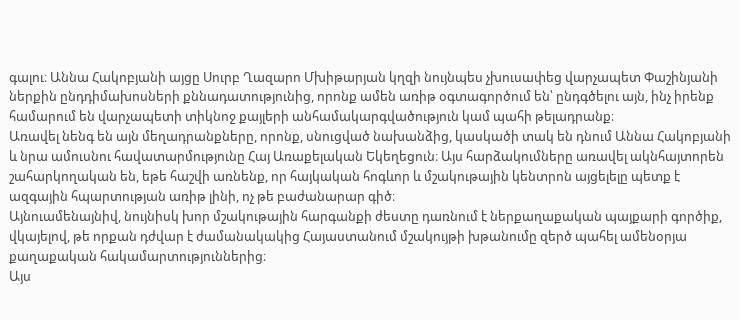գալու։ Աննա Հակոբյանի այցը Սուրբ Ղազարո Մխիթարյան կղզի նույնպես չխուսափեց վարչապետ Փաշինյանի ներքին ընդդիմախոսների քննադատությունից, որոնք ամեն առիթ օգտագործում են՝ ընդգծելու այն, ինչ իրենք համարում են վարչապետի տիկնոջ քայլերի անհամակարգվածություն կամ պահի թելադրանք։
Առավել նենգ են այն մեղադրանքները, որոնք, սնուցված նախանձից, կասկածի տակ են դնում Աննա Հակոբյանի և նրա ամուսնու հավատարմությունը Հայ Առաքելական Եկեղեցուն։ Այս հարձակումները առավել ակնհայտորեն շահարկողական են, եթե հաշվի առնենք, որ հայկական հոգևոր և մշակութային կենտրոն այցելելը պետք է ազգային հպարտության առիթ լինի, ոչ թե բաժանարար գիծ։
Այնուամենայնիվ, նույնիսկ խոր մշակութային հարգանքի ժեստը դառնում է ներքաղաքական պայքարի գործիք, վկայելով, թե որքան դժվար է ժամանակակից Հայաստանում մշակույթի խթանումը զերծ պահել ամենօրյա քաղաքական հակամարտություններից։
Այս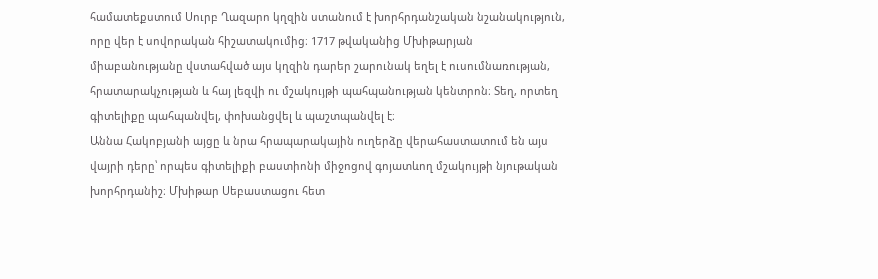համատեքստում Սուրբ Ղազարո կղզին ստանում է խորհրդանշական նշանակություն, որը վեր է սովորական հիշատակումից։ 1717 թվականից Մխիթարյան միաբանությանը վստահված այս կղզին դարեր շարունակ եղել է ուսումնառության, հրատարակչության և հայ լեզվի ու մշակույթի պահպանության կենտրոն։ Տեղ, որտեղ գիտելիքը պահպանվել, փոխանցվել և պաշտպանվել է։
Աննա Հակոբյանի այցը և նրա հրապարակային ուղերձը վերահաստատում են այս վայրի դերը՝ որպես գիտելիքի բաստիոնի միջոցով գոյատևող մշակույթի նյութական խորհրդանիշ։ Մխիթար Սեբաստացու հետ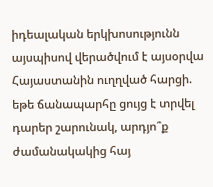իդեալական երկխոսությունն այսպիսով վերածվում է այսօրվա Հայաստանին ուղղված հարցի. եթե ճանապարհը ցույց է տրվել դարեր շարունակ, արդյո՞ք ժամանակակից հայ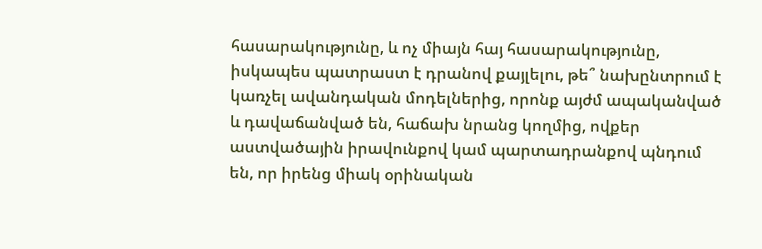հասարակությունը, և ոչ միայն հայ հասարակությունը, իսկապես պատրաստ է դրանով քայլելու, թե՞ նախընտրում է կառչել ավանդական մոդելներից, որոնք այժմ ապականված և դավաճանված են, հաճախ նրանց կողմից, ովքեր աստվածային իրավունքով կամ պարտադրանքով պնդում են, որ իրենց միակ օրինական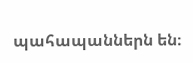պահապաններն են։